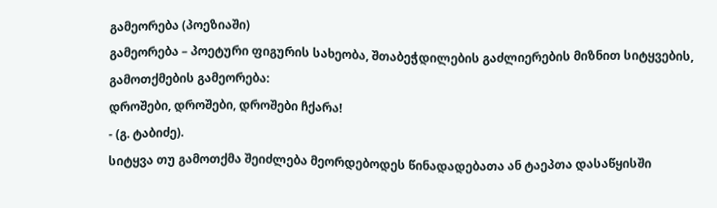გამეორება (პოეზიაში)
გამეორება – პოეტური ფიგურის სახეობა, შთაბეჭდილების გაძლიერების მიზნით სიტყვების, გამოთქმების გამეორება:
დროშები, დროშები, დროშები ჩქარა!
- (გ. ტაბიძე).
სიტყვა თუ გამოთქმა შეიძლება მეორდებოდეს წინადადებათა ან ტაეპთა დასაწყისში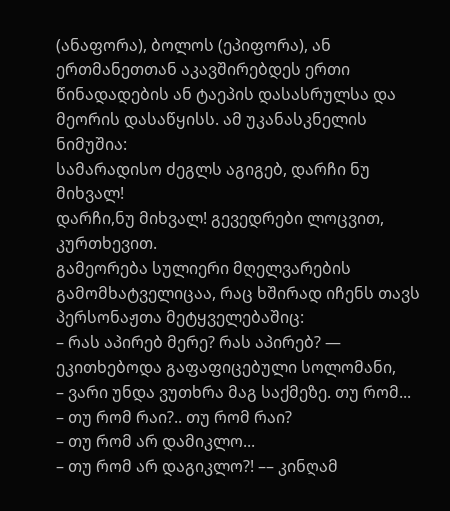(ანაფორა), ბოლოს (ეპიფორა), ან ერთმანეთთან აკავშირებდეს ერთი წინადადების ან ტაეპის დასასრულსა და მეორის დასაწყისს. ამ უკანასკნელის ნიმუშია:
სამარადისო ძეგლს აგიგებ, დარჩი ნუ მიხვალ!
დარჩი,ნუ მიხვალ! გევედრები ლოცვით, კურთხევით.
გამეორება სულიერი მღელვარების გამომხატველიცაა, რაც ხშირად იჩენს თავს პერსონაჟთა მეტყველებაშიც:
– რას აპირებ მერე? რას აპირებ? — ეკითხებოდა გაფაფიცებული სოლომანი,
– ვარი უნდა ვუთხრა მაგ საქმეზე. თუ რომ...
– თუ რომ რაი?.. თუ რომ რაი?
– თუ რომ არ დამიკლო...
– თუ რომ არ დაგიკლო?! –– კინღამ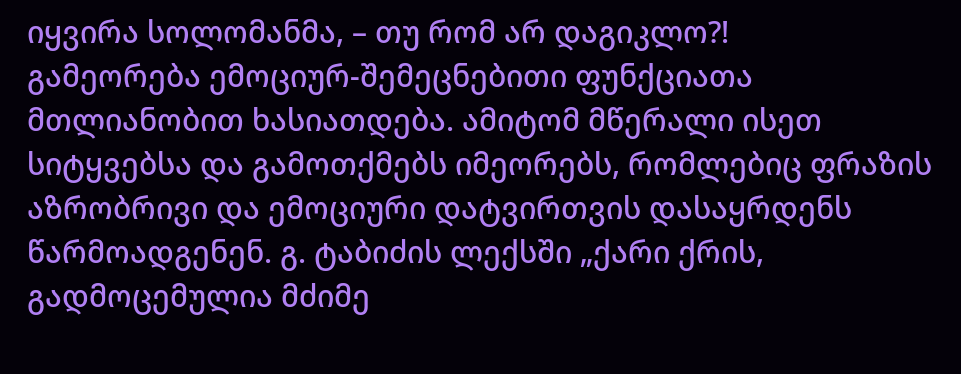იყვირა სოლომანმა, – თუ რომ არ დაგიკლო?!
გამეორება ემოციურ-შემეცნებითი ფუნქციათა მთლიანობით ხასიათდება. ამიტომ მწერალი ისეთ სიტყვებსა და გამოთქმებს იმეორებს, რომლებიც ფრაზის აზრობრივი და ემოციური დატვირთვის დასაყრდენს წარმოადგენენ. გ. ტაბიძის ლექსში „ქარი ქრის, გადმოცემულია მძიმე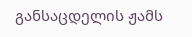განსაცდელის ჟამს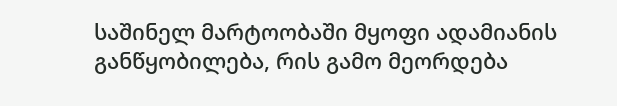საშინელ მარტოობაში მყოფი ადამიანის განწყობილება, რის გამო მეორდება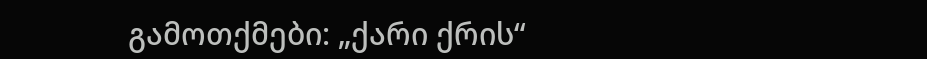გამოთქმები: „ქარი ქრის“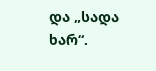და „სადა ხარ“.